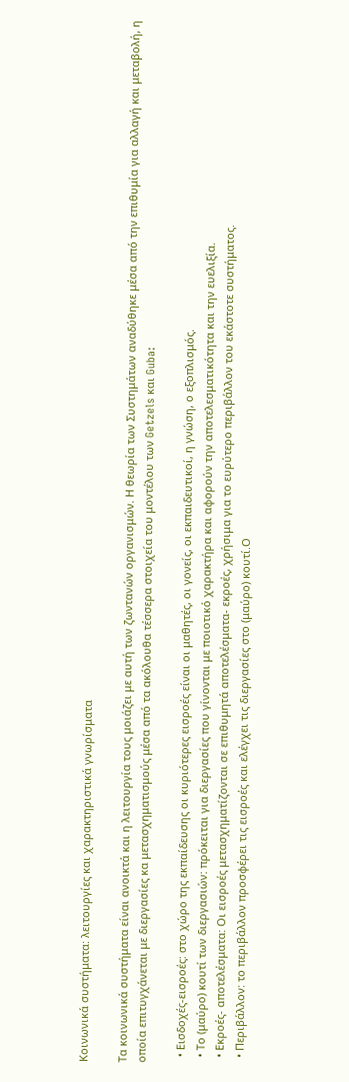Κοινωνικά συστήματα: λειτουργίες και χαρακτηριστικά γνωρίσματα

Τα κοινωνικά συστήματα είναι ανοικτά και η λειτουργία τους μοιάζει με αυτή των ζωντανών οργανισμών. Η θεωρία των Συστημάτων αναδύθηκε μέσα από την επιθυμία για αλλαγή και μεταβολή, η οποία επιτυγχάνεται με διεργασίες κα μετασχηματισμούς μέσα από τα ακόλουθα τέσσερα στοιχεία του μοντέλου των Getzels και Guba:

  • Εισδοχές-εισροές: στο χώρο της εκπαίδευσης οι κυριότερες εισροές είναι οι μαθητές, οι γονείς, οι εκπαιδευτικοί, η γνώση, ο εξοπλισμός.
  • Το (μαύρο) κουτί των διεργασιών: πρόκειται για διεργασίες που γίνονται με ποιοτικό χαρακτήρα και αφορούν την αποτελεσματικότητα και την ευελιξία.
  • Εκροές- αποτελέσματα: Οι εισροές μετασχηματίζονται σε επιθυμητά αποτελέσματα- εκροές, χρήσιμα για το ευρύτερο περιβάλλον του εκάστοτε συστήματος.
  • Περιβάλλον: το περιβάλλον προσφέρει τις εισροές και ελέγχει τις διεργασίες στο (μαύρο) κουτί.Ο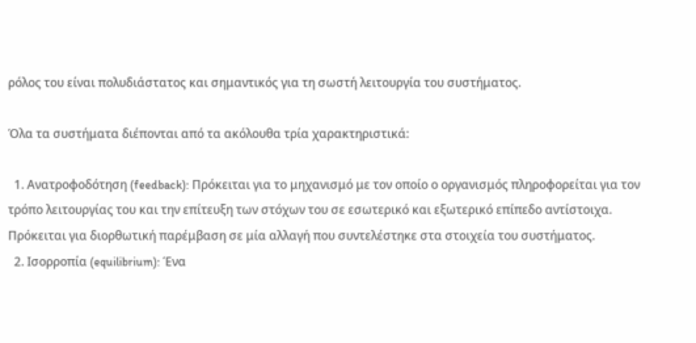ρόλος του είναι πολυδιάστατος και σημαντικός για τη σωστή λειτουργία του συστήματος.

Όλα τα συστήματα διέπονται από τα ακόλουθα τρία χαρακτηριστικά:

  1. Ανατροφοδότηση (feedback): Πρόκειται για το μηχανισμό με τον οποίο ο οργανισμός πληροφορείται για τον τρόπο λειτουργίας του και την επίτευξη των στόχων του σε εσωτερικό και εξωτερικό επίπεδο αντίστοιχα. Πρόκειται για διορθωτική παρέμβαση σε μία αλλαγή που συντελέστηκε στα στοιχεία του συστήματος.
  2. Ισορροπία (equilibrium): Ένα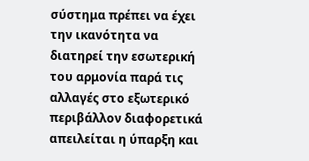σύστημα πρέπει να έχει την ικανότητα να διατηρεί την εσωτερική του αρμονία παρά τις αλλαγές στο εξωτερικό περιβάλλον διαφορετικά απειλείται η ύπαρξη και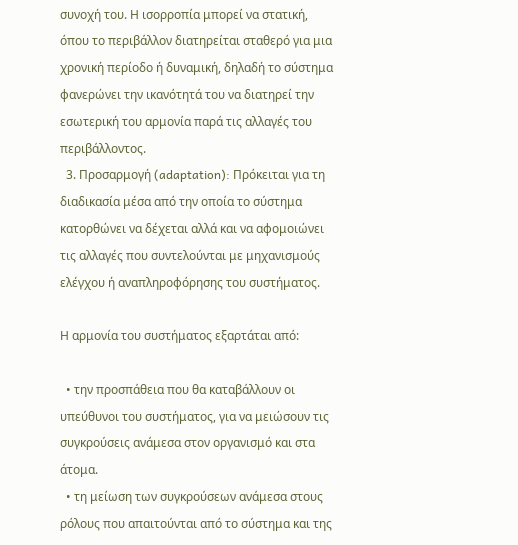συνοχή του. Η ισορροπία μπορεί να στατική, όπου το περιβάλλον διατηρείται σταθερό για μια χρονική περίοδο ή δυναμική, δηλαδή το σύστημα φανερώνει την ικανότητά του να διατηρεί την εσωτερική του αρμονία παρά τις αλλαγές του περιβάλλοντος.
  3. Προσαρμογή (adaptation): Πρόκειται για τη διαδικασία μέσα από την οποία το σύστημα κατορθώνει να δέχεται αλλά και να αφομοιώνει τις αλλαγές που συντελούνται με μηχανισμούς ελέγχου ή αναπληροφόρησης του συστήματος.

Η αρμονία του συστήματος εξαρτάται από:

  • την προσπάθεια που θα καταβάλλουν οι υπεύθυνοι του συστήματος, για να μειώσουν τις συγκρούσεις ανάμεσα στον οργανισμό και στα άτομα.
  • τη μείωση των συγκρούσεων ανάμεσα στους ρόλους που απαιτούνται από το σύστημα και της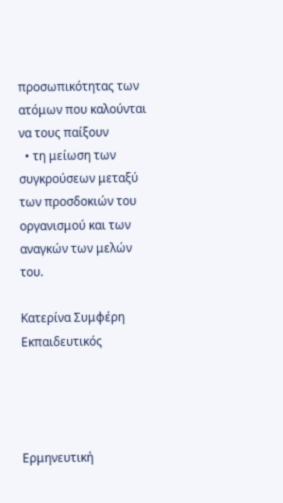προσωπικότητας των ατόμων που καλούνται να τους παίξουν
  • τη μείωση των συγκρούσεων μεταξύ των προσδοκιών του οργανισμού και των αναγκών των μελών του.

Κατερίνα Συμφέρη
Εκπαιδευτικός




Ερμηνευτική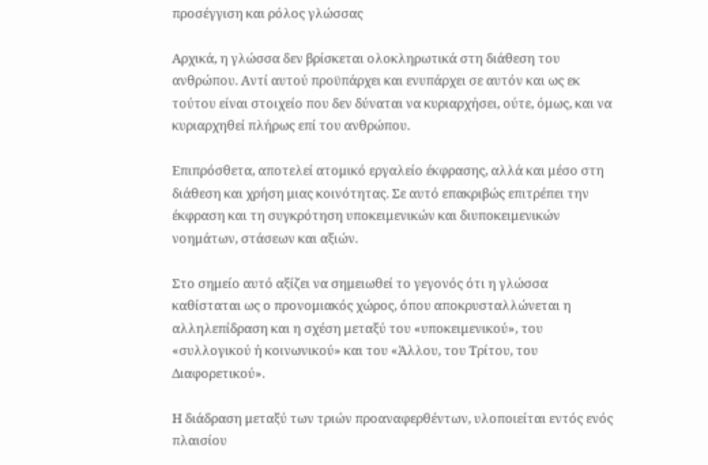προσέγγιση και ρόλος γλώσσας

Αρχικά, η γλώσσα δεν βρίσκεται ολοκληρωτικά στη διάθεση του ανθρώπου. Αντί αυτού προϋπάρχει και ενυπάρχει σε αυτόν και ως εκ τούτου είναι στοιχείο που δεν δύναται να κυριαρχήσει, ούτε, όμως, και να κυριαρχηθεί πλήρως επί του ανθρώπου.

Επιπρόσθετα, αποτελεί ατομικό εργαλείο έκφρασης, αλλά και μέσο στη διάθεση και χρήση μιας κοινότητας. Σε αυτό επακριβώς επιτρέπει την έκφραση και τη συγκρότηση υποκειμενικών και διυποκειμενικών νοημάτων, στάσεων και αξιών.

Στο σημείο αυτό αξίζει να σημειωθεί το γεγονός ότι η γλώσσα καθίσταται ως ο προνομιακός χώρος, όπου αποκρυσταλλώνεται η αλληλεπίδραση και η σχέση μεταξύ του «υποκειμενικού», του «συλλογικού ή κοινωνικού» και του «Άλλου, του Τρίτου, του Διαφορετικού».

Η διάδραση μεταξύ των τριών προαναφερθέντων, υλοποιείται εντός ενός πλαισίου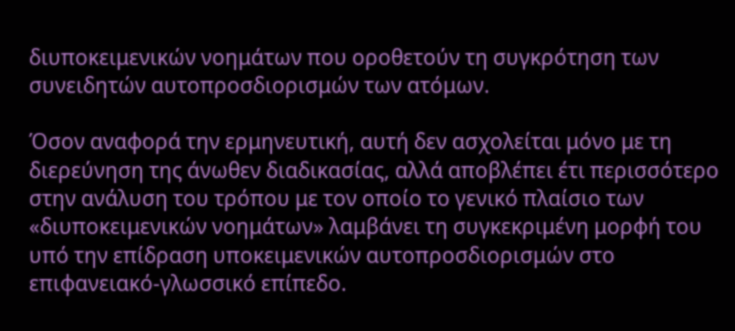διυποκειμενικών νοημάτων που οροθετούν τη συγκρότηση των συνειδητών αυτοπροσδιορισμών των ατόμων.

Όσον αναφορά την ερμηνευτική, αυτή δεν ασχολείται μόνο με τη διερεύνηση της άνωθεν διαδικασίας, αλλά αποβλέπει έτι περισσότερο στην ανάλυση του τρόπου με τον οποίο το γενικό πλαίσιο των «διυποκειμενικών νοημάτων» λαμβάνει τη συγκεκριμένη μορφή του υπό την επίδραση υποκειμενικών αυτοπροσδιορισμών στο επιφανειακό-γλωσσικό επίπεδο.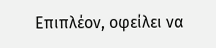Επιπλέον, οφείλει να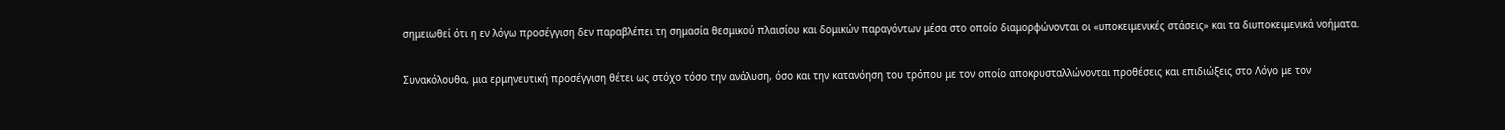σημειωθεί ότι η εν λόγω προσέγγιση δεν παραβλέπει τη σημασία θεσμικού πλαισίου και δομικών παραγόντων μέσα στο οποίο διαμορφώνονται οι «υποκειμενικές στάσεις» και τα διυποκειμενικά νοήματα.

Συνακόλουθα, μια ερμηνευτική προσέγγιση θέτει ως στόχο τόσο την ανάλυση, όσο και την κατανόηση του τρόπου με τον οποίο αποκρυσταλλώνονται προθέσεις και επιδιώξεις στο Λόγο με τον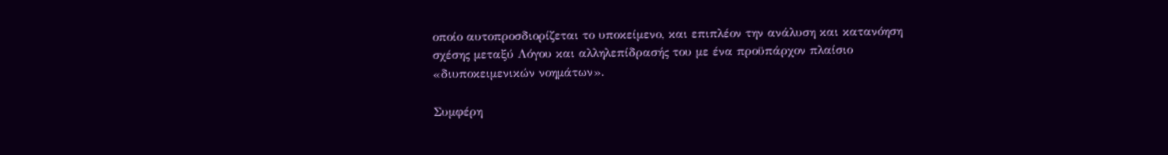οποίο αυτοπροσδιορίζεται το υποκείμενο, και επιπλέον την ανάλυση και κατανόηση σχέσης μεταξύ Λόγου και αλληλεπίδρασής του με ένα προϋπάρχον πλαίσιο «διυποκειμενικών νοημάτων».

Συμφέρη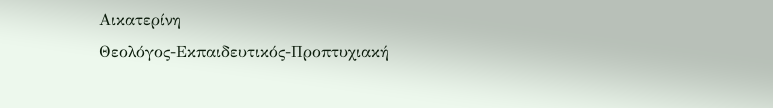Αικατερίνη
Θεολόγος-Εκπαιδευτικός-Προπτυχιακή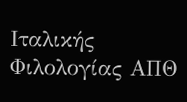Ιταλικής Φιλολογίας ΑΠΘ